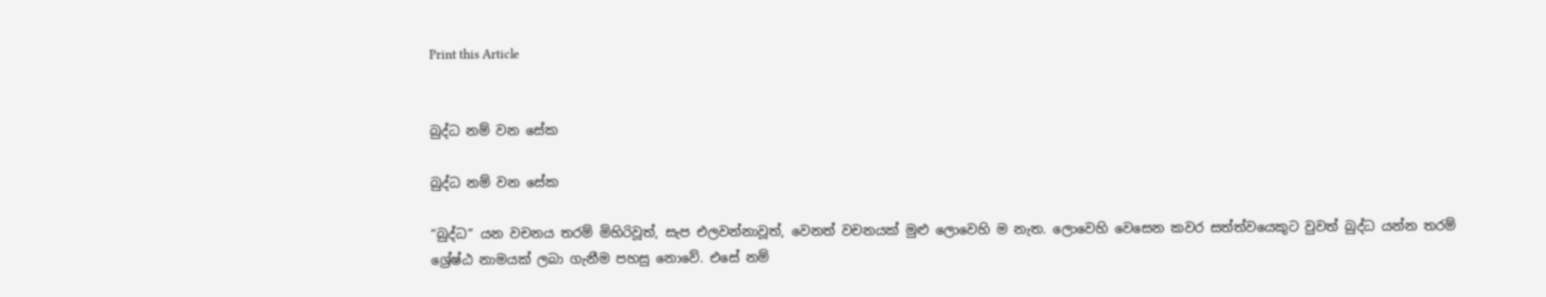Print this Article


බුද්ධ නම් වන සේක

බුද්ධ නම් වන සේක

“බුද්ධ” යන වචනය තරම් මිහිරිවූත්, සැප එලවන්නාවූත්, වෙනත් වචනයක් මුළු ලොවෙහි ම නැත. ලොවෙහි වෙසෙන කවර සත්ත්වයෙකුට වුවත් බුද්ධ යන්න තරම් ශ්‍රේෂ්ඨ නාමයක් ලබා ගැනීම පහසු නොවේ. එසේ නම්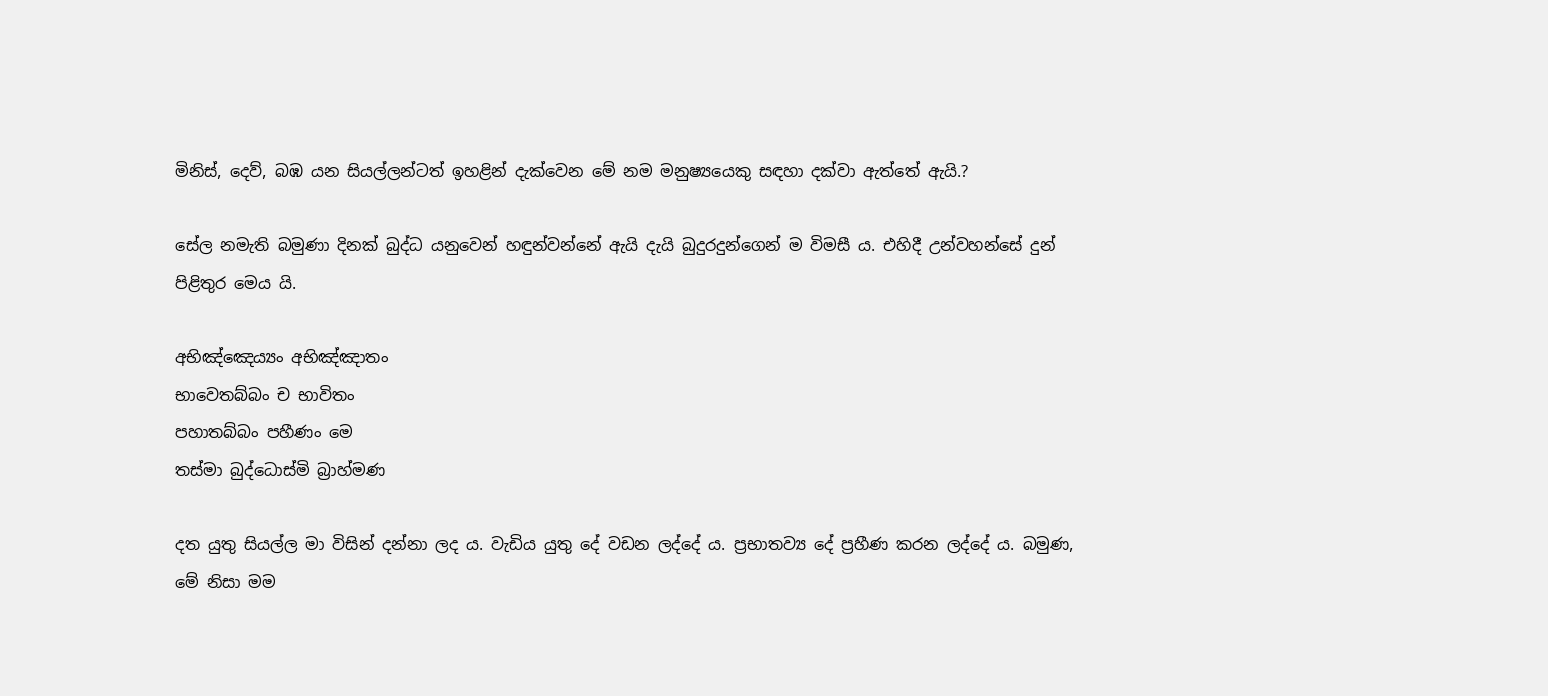මිනිස්, දෙව්, බඹ යන සියල්ලන්ටත් ඉහළින් දැක්වෙන මේ නම මනුෂ්‍යයෙකු සඳහා දක්වා ඇත්තේ ඇයි.?

සේල නමැති බමුණා දිනක් බුද්ධ යනුවෙන් හඳුන්වන්නේ ඇයි දැයි බුදුරදුන්ගෙන් ම විමසී ය. එහිදී උන්වහන්සේ දුන් පිළිතුර මෙය යි.

අභිඤ්ඤෙය්‍යං අභිඤ්ඤාතං
භාවෙතබ්බං ච භාවිතං
පහාතබ්බං පහීණං මෙ
තස්මා බුද්ධොස්මි බ්‍රාහ්මණ

දත යුතු සියල්ල මා විසින් දන්නා ලද ය. වැඩිය යුතු දේ වඩන ලද්දේ ය. ප්‍රභාතව්‍ය දේ ප්‍රහීණ කරන ලද්දේ ය. බමුණ, මේ නිසා මම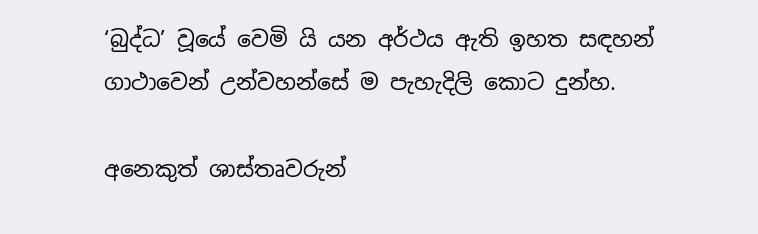‘බුද්ධ’ වූයේ වෙමි යි යන අර්ථය ඇති ඉහත සඳහන් ගාථාවෙන් උන්වහන්සේ ම පැහැදිලි කොට දුන්හ.

අනෙකුත් ශාස්තෘවරුන්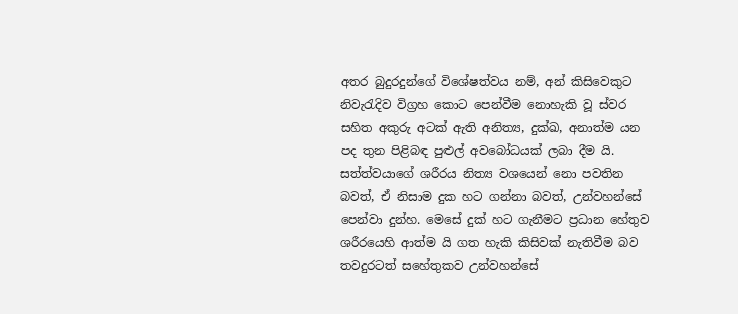අතර බුදුරදුන්ගේ විශේෂත්වය නම්, අන් කිසිවෙකුට නිවැරැදිව විග්‍රහ කොට පෙන්වීම නොහැකි වූ ස්වර සහිත අකුරු අටක් ඇති අනිත්‍ය, දුක්ඛ, අනාත්ම යන පද තුන පිළිබඳ පුළුල් අවබෝධයක් ලබා දීම යි. සත්ත්වයාගේ ශරීරය නිත්‍ය වශයෙන් නො පවතින බවත්, ඒ නිසාම දුක හට ගන්නා බවත්, උන්වහන්සේ පෙන්වා දුන්හ. මෙසේ දුක් හට ගැනීමට ප්‍රධාන හේතුව ශරීරයෙහි ආත්ම යි ගත හැකි කිසිවක් නැතිවීම බව තවදුරටත් සහේතුකව උන්වහන්සේ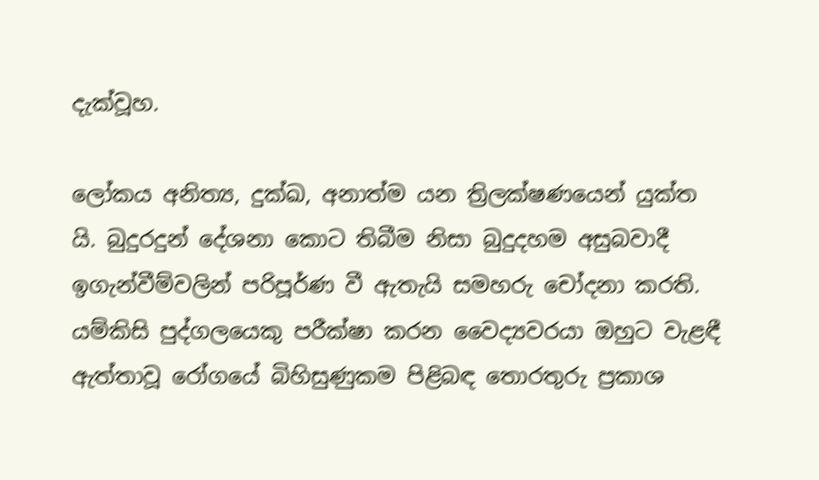දැක්වූහ.

ලෝකය අනිත්‍ය, දුක්ඛ, අනාත්ම යන ත්‍රිලක්ෂණයෙන් යුක්ත යි. බුදුරදුන් දේශනා කොට තිබීම නිසා බුදුදහම අසුබවාදී ඉගැන්වීම්වලින් පරිපූර්ණ වී ඇතැයි සමහරු චෝදනා කරති. යම්කිසි පුද්ගලයෙකු පරීක්ෂා කරන වෛද්‍යවරයා ඔහුට වැළඳී ඇත්තාවූ රෝගයේ බිහිසුණුකම පිළිබඳ තොරතුරු ප්‍රකාශ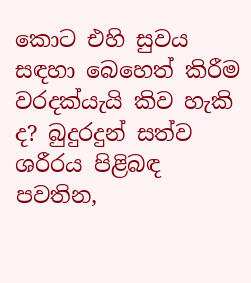කොට එහි සුවය සඳහා බෙහෙත් කිරීම වරදක්යැයි කිව හැකි ද? බුදුරදුන් සත්ව ශරීරය පිළිබඳ පවතින,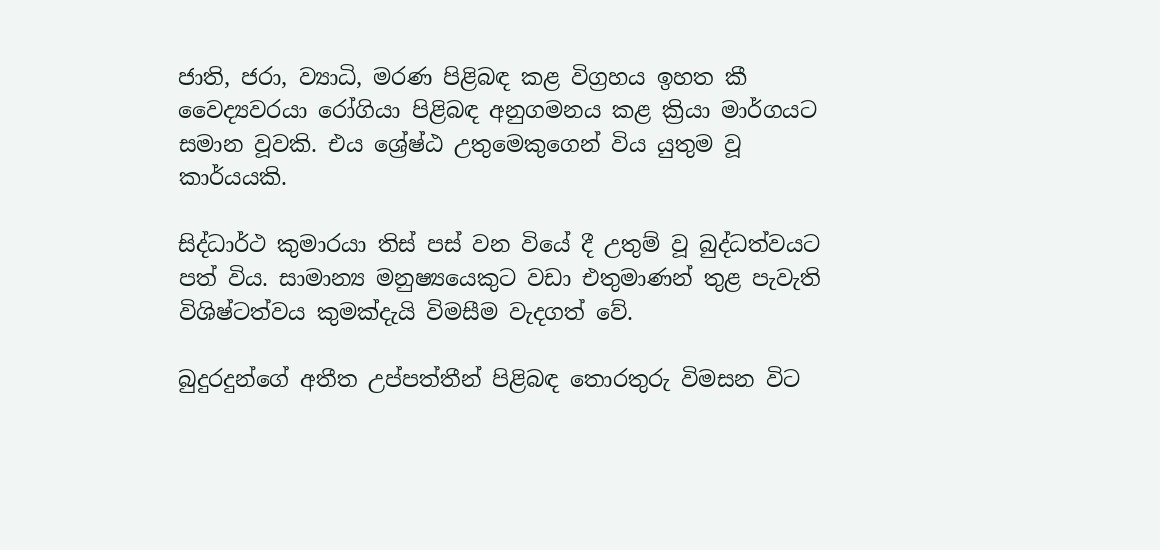ජාති, ජරා, ව්‍යාධි, මරණ පිළිබඳ කළ විග්‍රහය ඉහත කී වෛද්‍යවරයා රෝගියා පිළිබඳ අනුගමනය කළ ක්‍රියා මාර්ගයට සමාන වූවකි. එය ශ්‍රේෂ්ඨ උතුමෙකුගෙන් විය යුතුම වූ කාර්යයකි.

සිද්ධාර්ථ කුමාරයා තිස් පස් වන වියේ දී උතුම් වූ බුද්ධත්වයට පත් විය. සාමාන්‍ය මනුෂ්‍යයෙකුට වඩා එතුමාණන් තුළ පැවැති විශිෂ්ටත්වය කුමක්දැයි විමසීම වැදගත් වේ.

බුදුරදුන්ගේ අතීත උප්පත්තීන් පිළිබඳ තොරතුරු විමසන විට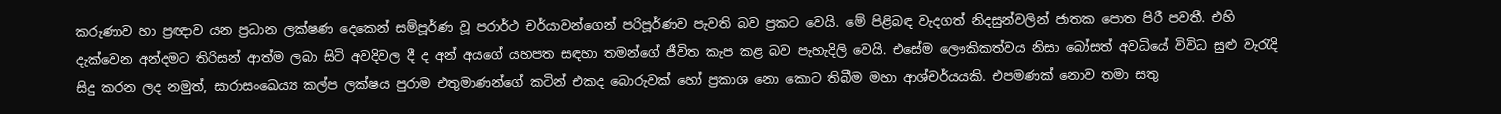කරුණාව හා ප්‍රඥාව යන ප්‍රධාන ලක්ෂණ දෙකෙන් සම්පූර්ණ වූ පරාර්ථ චර්යාවන්ගෙන් පරිපූර්ණව පැවති බව ප්‍රකට වෙයි. මේ පිළිබඳ වැදගත් නිදසුන්වලින් ජාතක පොත පිරී පවතී. එහි දැක්වෙන අන්දමට තිරිසන් ආත්ම ලබා සිටි අවදිවල දී ද අන් අයගේ යහපත සඳහා තමන්ගේ ජීවිත කැප කළ බව පැහැදිලි වෙයි. එසේම ලෞකිකත්වය නිසා බෝසත් අවධියේ විවිධ සුළු වැරැදි සිදු කරන ලද නමුත්, සාරාසංඛෙය්‍ය කල්ප ලක්ෂය පුරාම එතුමාණන්ගේ කටින් එකද බොරුවක් හෝ ප්‍රකාශ නො කොට තිබීම මහා ආශ්චර්යයකි. එපමණක් නොව තමා සතු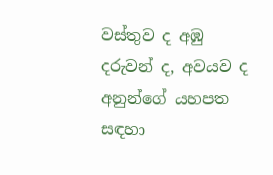වස්තුව ද අඹු දරුවන් ද, අවයව ද අනුන්ගේ යහපත සඳහා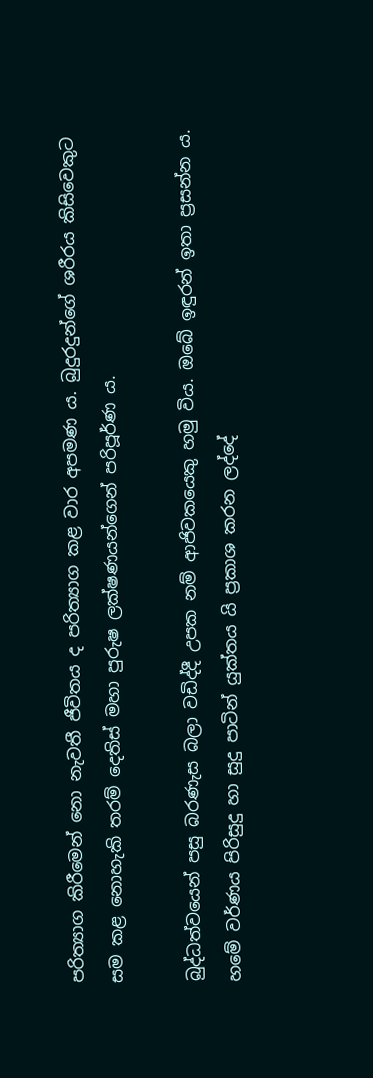පරිත්‍යාග කිරීමෙන් නො නැවතී ජීවිතය ද පරිත්‍යාග කළ වාර අපමණ ය. බුදුරදුන්ගේ ශරීරය කිසිවෙකුට සම කළ නොහැකි තරම් දෙතිස් මහා පුරුෂ ලක්ෂණයන්ගෙන් පරිපූර්ණ ය.

බුද්ධත්වයෙන් පසු බරණැස බලා වඩිද්දී උපක නම් ආජිවකයෙකු හමු විය. ඔබේ ඉඳුරන් ඉතා ප්‍රසන්න ය. හමේ වර්ණය පිරිසුදු හා සුදු පාටින් යුක්තය යි ප්‍රකාශ කරන ලද්දේ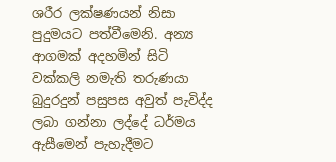ශරීර ලක්ෂණයන් නිසා පුදුමයට පත්වීමෙනි. අන්‍ය ආගමක් අදහමින් සිටි වක්කලි නමැති තරුණයා බුදුරදුන් පසුපස අවුත් පැවිද්ද ලබා ගන්නා ලද්දේ ධර්මය ඇසීමෙන් පැහැදීමට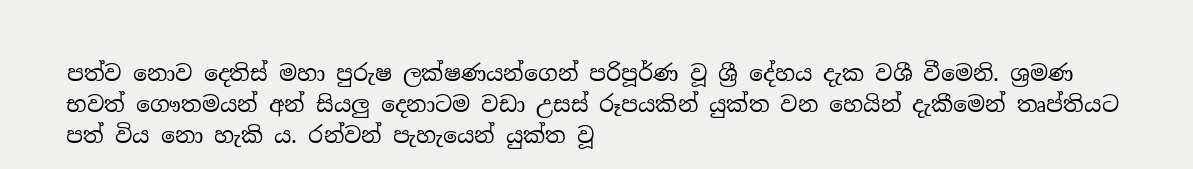පත්ව නොව දෙතිස් මහා පුරුෂ ලක්ෂණයන්ගෙන් පරිපූර්ණ වූ ශ්‍රී දේහය දැක වශී වීමෙනි. ශ්‍රමණ භවත් ගෞතමයන් අන් සියලු දෙනාටම වඩා උසස් රූපයකින් යුක්ත වන හෙයින් දැකීමෙන් තෘප්තියට පත් විය නො හැකි ය. රන්වන් පැහැයෙන් යුක්ත වූ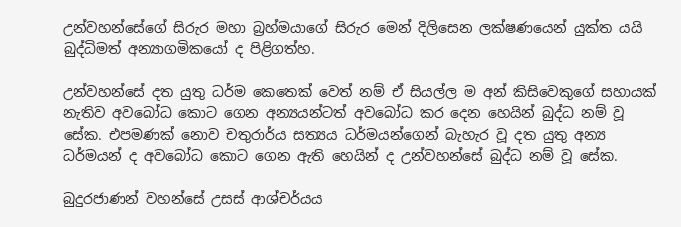උන්වහන්සේගේ සිරුර මහා බ්‍රහ්මයාගේ සිරුර මෙන් දිලිසෙන ලක්ෂණයෙන් යුක්ත යයි බුද්ධිමත් අන්‍යාගමිකයෝ ද පිළිගත්හ.

උන්වහන්සේ දත යුතු ධර්ම කෙතෙක් වෙත් නම් ඒ සියල්ල ම අන් කිසිවෙකුගේ සහායක් නැතිව අවබෝධ කොට ගෙන අන්‍යයන්ටත් අවබෝධ කර දෙන හෙයින් බුද්ධ නම් වූ සේක. එපමණක් නොව චතුරාර්ය සත්‍යය ධර්මයන්ගෙන් බැහැර වූ දත යුතු අන්‍ය ධර්මයන් ද අවබෝධ කොට ගෙන ඇති හෙයින් ද උන්වහන්සේ බුද්ධ නම් වූ සේක.

බුදුරජාණන් වහන්සේ උසස් ආශ්චර්යය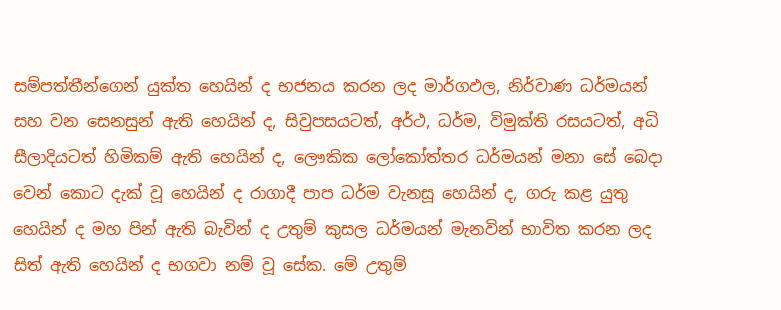සම්පත්තීන්ගෙන් යුක්ත හෙයින් ද භජනය කරන ලද මාර්ගඵල, නිර්වාණ ධර්මයන් සහ වන සෙනසුන් ඇති හෙයින් ද, සිවුපසයටත්, අර්ථ, ධර්ම, විමුක්ති රසයටත්, අධි සීලාදියටත් හිමිකම් ඇති හෙයින් ද, ලෞකික ලෝකෝත්තර ධර්මයන් මනා සේ බෙදා වෙන් කොට දැක් වූ හෙයින් ද රාගාදී පාප ධර්ම වැනසූ හෙයින් ද, ගරු කළ යුතු හෙයින් ද මහ පින් ඇති බැවින් ද උතුම් කුසල ධර්මයන් මැනවින් භාවිත කරන ලද සිත් ඇති හෙයින් ද භගවා නම් වූ සේක. මේ උතුම්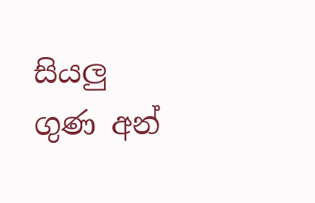සියලු ගුණ අන්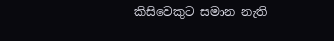කිසිවෙකුට සමාන නැති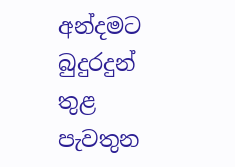අන්දමට බුදුරදුන් තුළ පැවතුන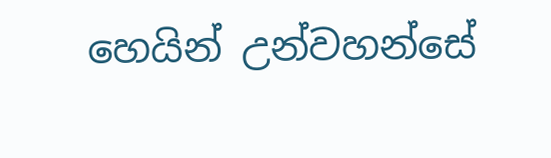හෙයින් උන්වහන්සේ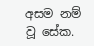අසම නම් වූ සේක.